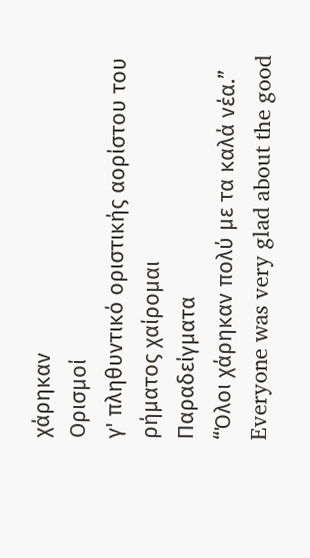χάρηκαν
Ορισμοί
γ' πληθυντικό οριστικής αορίστου του ρήματος χαίρομαι
Παραδείγματα
“Όλοι χάρηκαν πολύ με τα καλά νέα.”
Everyone was very glad about the good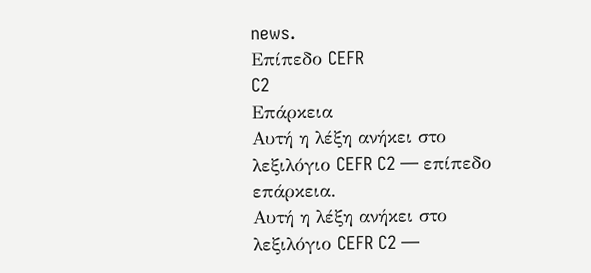news.
Επίπεδο CEFR
C2
Επάρκεια
Αυτή η λέξη ανήκει στο λεξιλόγιο CEFR C2 — επίπεδο επάρκεια.
Αυτή η λέξη ανήκει στο λεξιλόγιο CEFR C2 —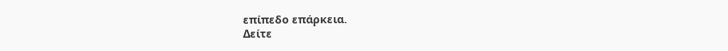επίπεδο επάρκεια.
Δείτε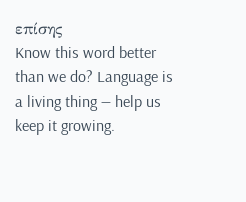επίσης
Know this word better than we do? Language is a living thing — help us keep it growing.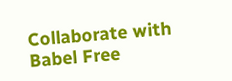Collaborate with Babel Free